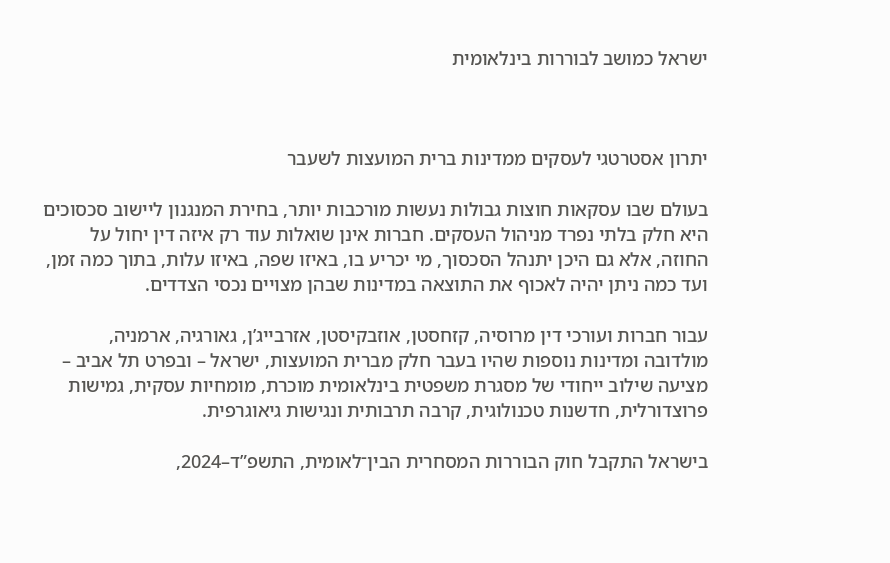ישראל כמושב לבוררות בינלאומית



יתרון אסטרטגי לעסקים ממדינות ברית המועצות לשעבר

בעולם שבו עסקאות חוצות גבולות נעשות מורכבות יותר, בחירת המנגנון ליישוב סכסוכים היא חלק בלתי נפרד מניהול העסקים. חברות אינן שואלות עוד רק איזה דין יחול על החוזה, אלא גם היכן יתנהל הסכסוך, מי יכריע בו, באיזו שפה, באיזו עלות, בתוך כמה זמן, ועד כמה ניתן יהיה לאכוף את התוצאה במדינות שבהן מצויים נכסי הצדדים.

עבור חברות ועורכי דין מרוסיה, קזחסטן, אוזבקיסטן, אזרבייג’ן, גאורגיה, ארמניה, מולדובה ומדינות נוספות שהיו בעבר חלק מברית המועצות, ישראל – ובפרט תל אביב – מציעה שילוב ייחודי של מסגרת משפטית בינלאומית מוכרת, מומחיות עסקית, גמישות פרוצדורלית, חדשנות טכנולוגית, קרבה תרבותית ונגישות גיאוגרפית.

בישראל התקבל חוק הבוררות המסחרית הבין־לאומית, התשפ”ד–2024,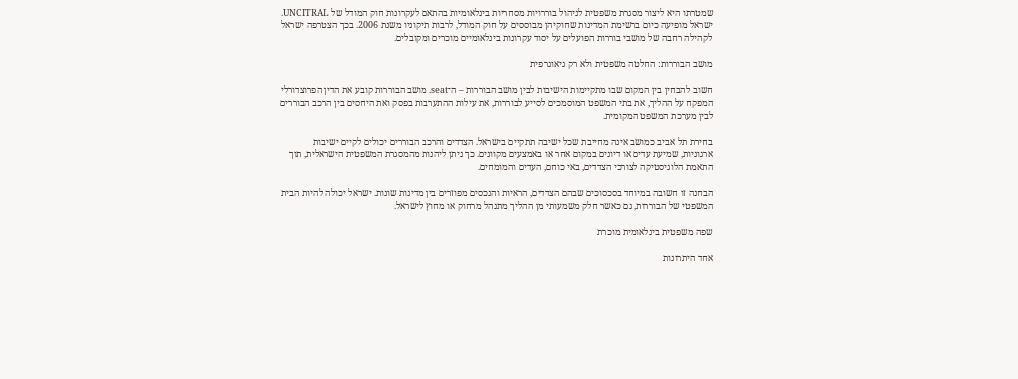שמטרתו היא ליצור מסגרת משפטית לניהול בוררויות מסחריות בינלאומיות בהתאם לעקרונות חוק המודל של UNCITRAL. ישראל מופיעה כיום ברשימת המדינות שחוקיהן מבוססים על חוק המודל, לרבות תיקוניו משנת 2006. בכך הצטרפה ישראל לקהילה רחבה של מושבי בוררות הפועלים על יסוד עקרונות בינלאומיים מוכרים ומקובלים.

מושב הבוררות: החלטה משפטית ולא רק גיאוגרפית

חשוב להבחין בין המקום שבו מתקיימות הישיבות לבין מושב הבוררות – ה־seat. מושב הבוררות קובע את הדין הפרוצדורלי המפקח על ההליך, את בתי המשפט המוסמכים לסייע לבוררות, את עילות ההתערבות בפסק ואת היחסים בין הרכב הבוררים לבין מערכת המשפט המקומית.

בחירת תל אביב כמושב אינה מחייבת שכל ישיבה תתקיים בישראל. הצדדים והרכב הבוררים יכולים לקיים ישיבות ארגוניות, שמיעת עדים או דיונים במקום אחר או באמצעים מקוונים. כך ניתן ליהנות מהמסגרת המשפטית הישראלית, תוך התאמת הלוגיסטיקה לצורכי הצדדים, באי כוחם, העדים והמומחים.

הבחנה זו חשובה במיוחד בסכסוכים שבהם הצדדים, הראיות והנכסים מפוזרים בין מדינות שונות. ישראל יכולה להיות הבית המשפטי של הבוררות, גם כאשר חלק משמעותי מן ההליך מתנהל מרחוק או מחוץ לישראל.

שפה משפטית בינלאומית מוכרת

אחד היתרונות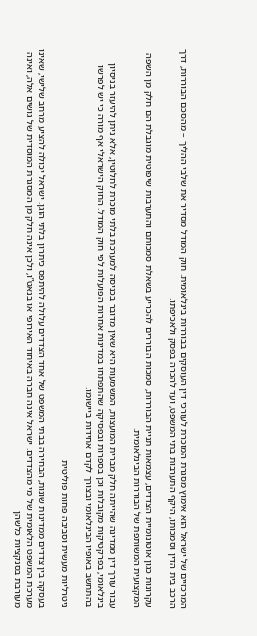המרכזיים של ישראל הוא אימוץ מסגרת המוכרת לעורכי דין העוסקים בבוררות בינלאומית. חוק המודל מסדיר את שלבי ההליך – מהסכם הבוררות, דרך הרכב בית הדין וסמכותו, היקף התערבות בתי המשפט, ועד להכרה בפסק ולאכיפתו.

עקרונות כגון אוטונומיית הצדדים, עצמאות תניית הבוררות, סמכות הבוררים להכריע בשאלת סמכותם והתערבות שיפוטית מוגבלת הם חלק מן השפה המקצועית המשותפת של הבוררות הבינלאומית.

עבור עורך דין ממדינה שהייתה חלק מברית המועצות, המשמעות היא שאין מדובר בכניסה למערכת בלתי מוכרת לחלוטין, אלא ניתן להיעזר בניסיון בינלאומי, בפרקטיקות מקובלות וכן בספרות ובפסיקה שהתפתחו במדינות אחרות הפועלות לפי חוק המודל. החוק הישראלי אף מורה כי יש לפרשו בהתחשב באופיו הבינלאומי ובצורך לקדם אחידות ביישומו.

ניטרליות מעשית וסביבה פחות פוליטית

בעסקה בין צדדים ממדינות שונות, הבחירה בבתי המשפט של אחד הצדדים עלולה להיתפס כיתרון בלתי הוגן. ישראל יכולה להציע מרחב שלישי, שאינו מערכת המשפט הלאומית של מי מהצדדים. ישראל אינה חברה באיחוד האירופי או בנאט”ו, ולכן אינה חלק מן המסגרת המוסדית של גושים אלה, ואינה מעורבת בסנקציות כלשהן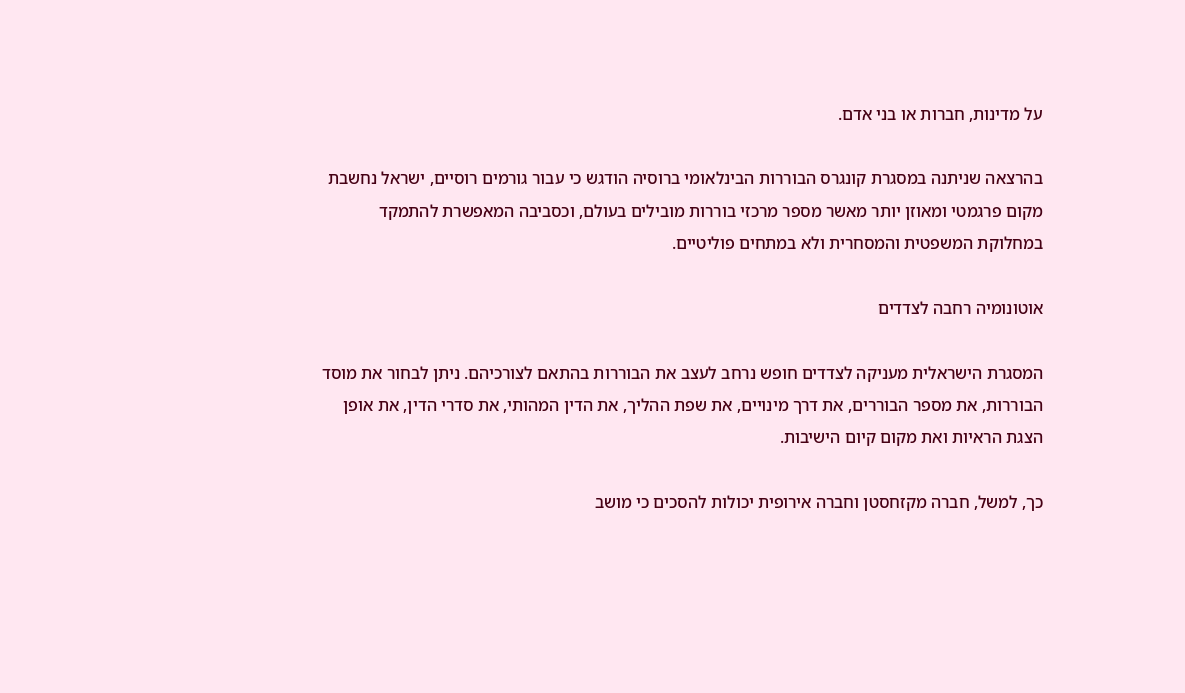על מדינות, חברות או בני אדם.

בהרצאה שניתנה במסגרת קונגרס הבוררות הבינלאומי ברוסיה הודגש כי עבור גורמים רוסיים, ישראל נחשבת מקום פרגמטי ומאוזן יותר מאשר מספר מרכזי בוררות מובילים בעולם, וכסביבה המאפשרת להתמקד במחלוקת המשפטית והמסחרית ולא במתחים פוליטיים.

אוטונומיה רחבה לצדדים

המסגרת הישראלית מעניקה לצדדים חופש נרחב לעצב את הבוררות בהתאם לצורכיהם. ניתן לבחור את מוסד הבוררות, את מספר הבוררים, את דרך מינויים, את שפת ההליך, את הדין המהותי, את סדרי הדין, את אופן הצגת הראיות ואת מקום קיום הישיבות.

כך, למשל, חברה מקזחסטן וחברה אירופית יכולות להסכים כי מושב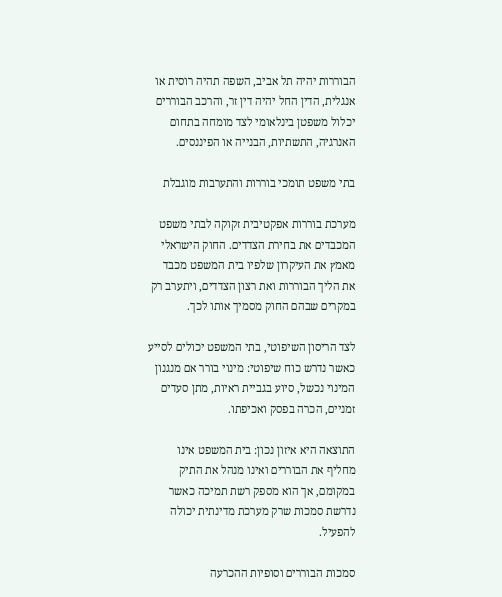הבוררות יהיה תל אביב, השפה תהיה רוסית או אנגלית, הדין החל יהיה דין זר, והרכב הבוררים יכלול משפטן בינלאומי לצד מומחה בתחום האנרגיה, התשתיות, הבנייה או הפיננסים.

בתי משפט תומכי בוררות והתערבות מוגבלת

מערכת בוררות אפקטיבית זקוקה לבתי משפט המכבדים את בחירת הצדדים. החוק הישראלי מאמץ את העיקרון שלפיו בית המשפט מכבד את הליך הבוררות ואת רצון הצדדים, ויתערב רק במקרים שבהם החוק מסמיך אותו לכך.

לצד הריסון השיפוטי, בתי המשפט יכולים לסייע כאשר נדרש כוח שיפוטי: מינוי בורר אם מנגנון המינוי נכשל, סיוע בגביית ראיות, מתן סעדים זמניים, הכרה בפסק ואכיפתו.

התוצאה היא איזון נכון: בית המשפט אינו מחליף את הבוררים ואינו מנהל את התיק במקומם, אך הוא מספק רשת תמיכה כאשר נדרשת סמכות שרק מערכת מדינתית יכולה להפעיל.

סמכות הבוררים וסופיות ההכרעה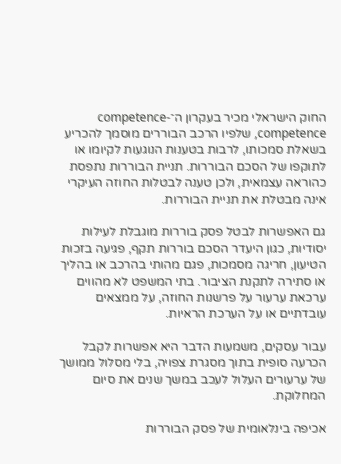החוק הישראלי מכיר בעקרון ה־competence-competence, שלפיו הרכב הבוררים מוסמך להכריע בשאלת סמכותו, לרבות בטענות הנוגעות לקיומו או לתוקפו של הסכם הבוררות. תניית הבוררות נתפסת כהוראה עצמאית, ולכן טענה לבטלות החוזה העיקרי אינה מבטלת את תניית הבוררות.

גם האפשרות לבטל פסק בוררות מוגבלת לעילות יסודיות, כגון היעדר הסכם בוררות תקף, פגיעה בזכות הטיעון, חריגה מסמכות, פגם מהותי בהרכב או בהליך או סתירה לתקנת הציבור. בתי המשפט לא מהווים ערכאת ערעור על פרשנות החוזה, על ממצאים עובדתיים או על הערכת הראיות.

עבור עסקים, משמעות הדבר היא אפשרות לקבל הכרעה סופית בתוך מסגרת צפויה, בלי מסלול ממושך של ערעורים העלול לעכב במשך שנים את סיום המחלוקת.

אכיפה בינלאומית של פסק הבוררות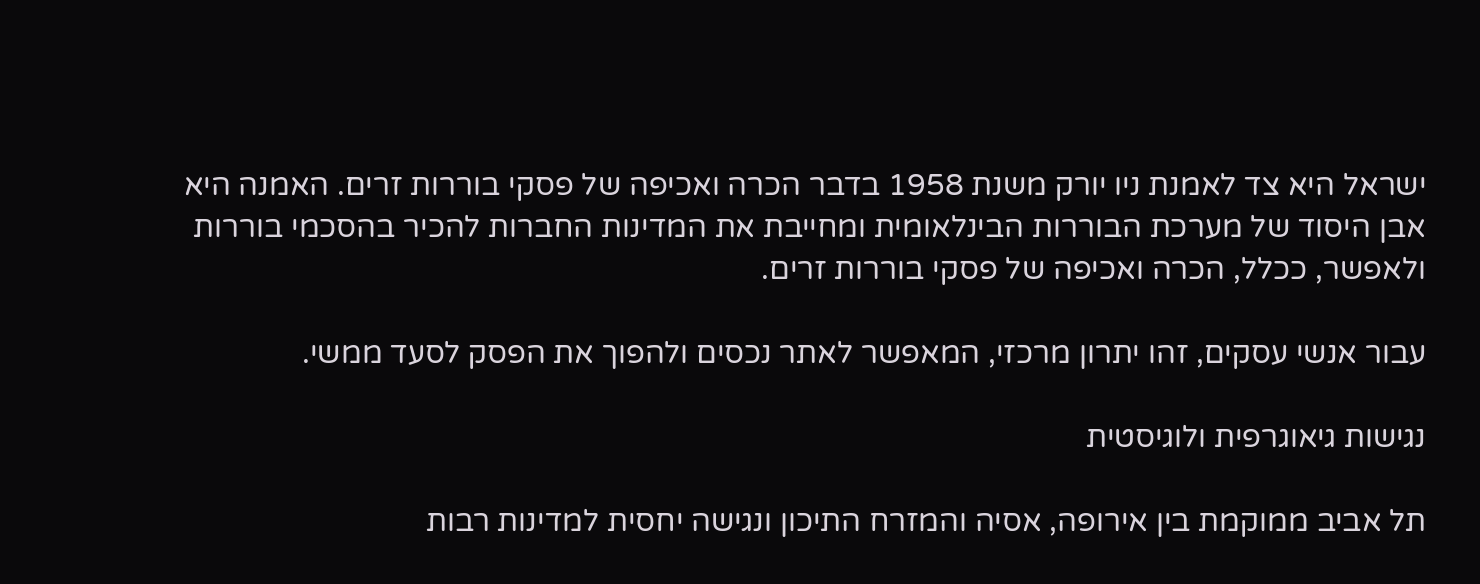ישראל היא צד לאמנת ניו יורק משנת 1958 בדבר הכרה ואכיפה של פסקי בוררות זרים. האמנה היא אבן היסוד של מערכת הבוררות הבינלאומית ומחייבת את המדינות החברות להכיר בהסכמי בוררות ולאפשר, ככלל, הכרה ואכיפה של פסקי בוררות זרים.

עבור אנשי עסקים, זהו יתרון מרכזי, המאפשר לאתר נכסים ולהפוך את הפסק לסעד ממשי.

נגישות גיאוגרפית ולוגיסטית

תל אביב ממוקמת בין אירופה, אסיה והמזרח התיכון ונגישה יחסית למדינות רבות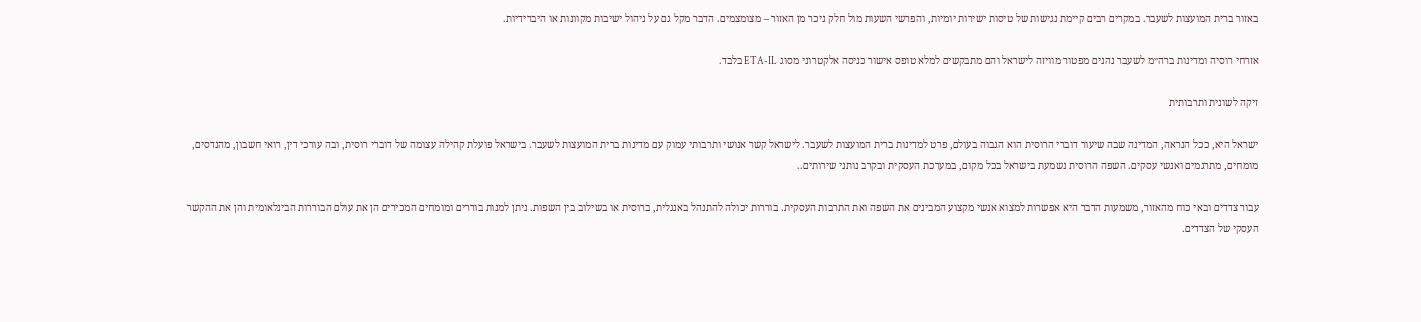באזור ברית המועצות לשעבר. במקרים רבים קיימת נגישות של טיסות ישירות יומיות, והפרשי השעות מול חלק ניכר מן האזור – מצומצמים. הדבר מקל גם על ניהול ישיבות מקוונות או היברידיות.

אזרחי רוסיה ומדינות ברה״מ לשעבר נהנים מפטור מוויזה לישראל והם מתבקשים למלא טופס אישור כניסה אלקטרוני מסוג ETA-IL בלבד.

זיקה לשונית ותרבותית

ישראל היא, ככל הנראה, המדינה שבה שיעור דוברי הרוסית הוא הגבוה בעולם, פרט למדינות ברית המועצות לשעבר. לישראל קשר אנושי ותרבותי עמוק עם מדינות ברית המועצות לשעבר. בישראל פועלת קהילה עצומה של דוברי רוסית, ובה עורכי דין, רואי חשבון, מהנדסים, מומחים, מתרגמים ואנשי עסקים. השפה הרוסית נשמעת בישראל בכל מקום, במערכת העסקית ובקרב נותני שירותים..

עבור צדדים ובאי כוח מהאזור, משמעות הדבר היא אפשרות למצוא אנשי מקצוע המבינים את השפה ואת התרבות העסקית. בוררות יכולה להתנהל באנגלית, ברוסית או בשילוב בין השפות. ניתן למנות בוררים ומומחים המכירים הן את עולם הבוררות הבינלאומית והן את ההקשר העסקי של הצדדים.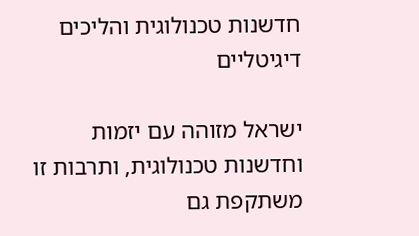חדשנות טכנולוגית והליכים דיגיטליים

ישראל מזוהה עם יזמות וחדשנות טכנולוגית, ותרבות זו משתקפת גם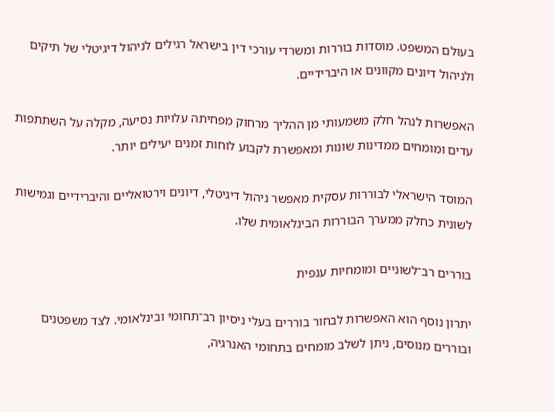בעולם המשפט. מוסדות בוררות ומשרדי עורכי דין בישראל רגילים לניהול דיגיטלי של תיקים ולניהול דיונים מקוונים או היברידיים.

האפשרות לנהל חלק משמעותי מן ההליך מרחוק מפחיתה עלויות נסיעה, מקלה על השתתפות עדים ומומחים ממדינות שונות ומאפשרת לקבוע לוחות זמנים יעילים יותר.

המוסד הישראלי לבוררות עסקית מאפשר ניהול דיגיטלי, דיונים וירטואליים והיברידיים וגמישות לשונית כחלק ממערך הבוררות הבינלאומית שלו.

בוררים רב־לשוניים ומומחיות ענפית

יתרון נוסף הוא האפשרות לבחור בוררים בעלי ניסיון רב־תחומי ובינלאומי. לצד משפטנים ובוררים מנוסים, ניתן לשלב מומחים בתחומי האנרגיה,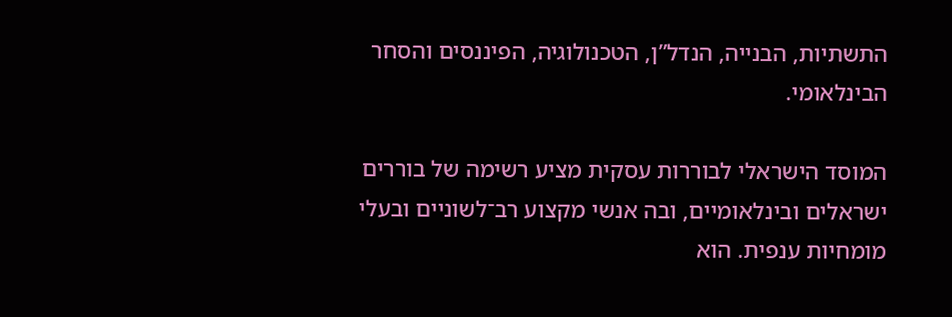התשתיות, הבנייה, הנדל”ן, הטכנולוגיה, הפיננסים והסחר הבינלאומי.

המוסד הישראלי לבוררות עסקית מציע רשימה של בוררים ישראלים ובינלאומיים, ובה אנשי מקצוע רב־לשוניים ובעלי מומחיות ענפית. הוא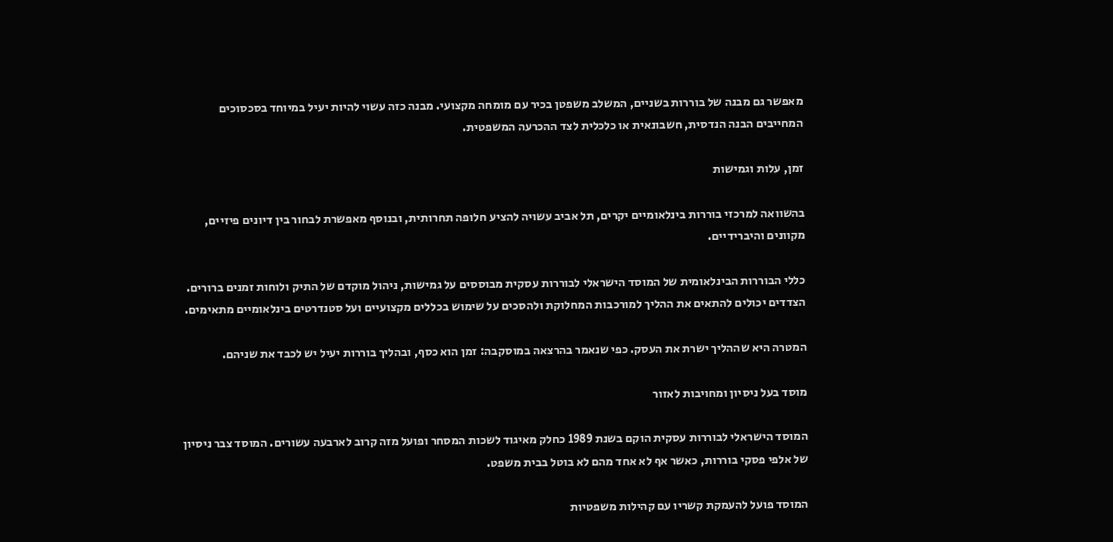מאפשר גם מבנה של בוררות בשניים, המשלב משפטן בכיר עם מומחה מקצועי. מבנה כזה עשוי להיות יעיל במיוחד בסכסוכים המחייבים הבנה הנדסית, חשבונאית או כלכלית לצד ההכרעה המשפטית.

זמן, עלות וגמישות

בהשוואה למרכזי בוררות בינלאומיים יקרים, תל אביב עשויה להציע חלופה תחרותית, ובנוסף מאפשרת לבחור בין דיונים פיזיים, מקוונים והיברידיים.

כללי הבוררות הבינלאומית של המוסד הישראלי לבוררות עסקית מבוססים על גמישות, ניהול מוקדם של התיק ולוחות זמנים ברורים. הצדדים יכולים להתאים את ההליך למורכבות המחלוקת ולהסכים על שימוש בכללים מקצועיים ועל סטנדרטים בינלאומיים מתאימים.

המטרה היא שההליך ישרת את העסק. כפי שנאמר בהרצאה במוסקבה: זמן הוא כסף, ובהליך בוררות יעיל יש לכבד את שניהם.

מוסד בעל ניסיון ומחויבות לאזור

המוסד הישראלי לבוררות עסקית הוקם בשנת 1989 כחלק מאיגוד לשכות המסחר ופועל מזה קרוב לארבעה עשורים. המוסד צבר ניסיון של אלפי פסקי בוררות, כאשר אף לא אחד מהם לא בוטל בבית משפט.

המוסד פועל להעמקת קשריו עם קהילות משפטיות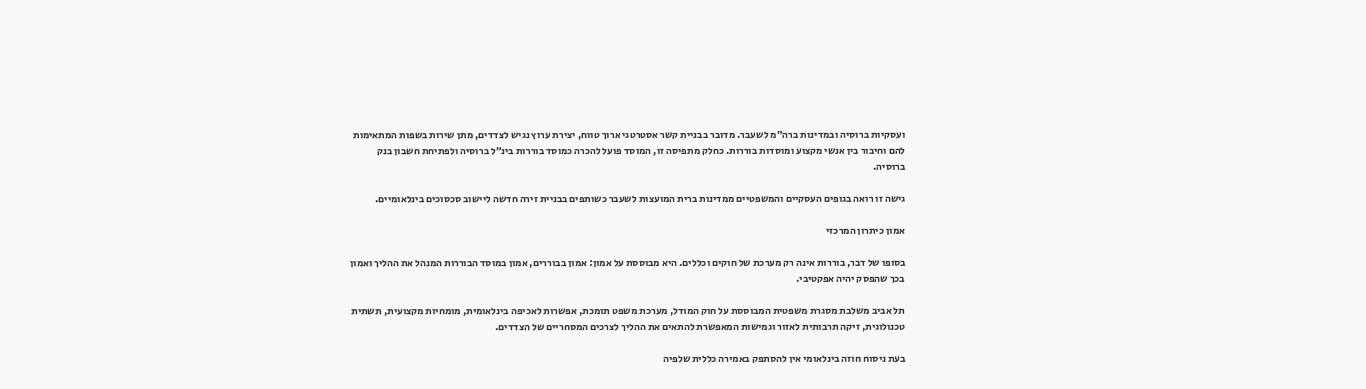ועסקיות ברוסיה ובמדינות ברה״מ לשעבר. מדובר בבניית קשר אסטרטגי ארוך טווח, יצירת ערוץ נגיש לצדדים, מתן שירות בשפות המתאימות להם וחיבור בין אנשי מקצוע ומוסדות בוררות. כחלק מתפיסה זו, המוסד פועל להכרה כמוסד בוררות בינ״ל ברוסיה ולפתיחת חשבון בנק ברוסיה.

גישה זו רואה בגופים העסקיים והמשפטיים ממדינות ברית המועצות לשעבר כשותפים בבניית זירה חדשה ליישוב סכסוכים בינלאומיים.

אמון כיתרון המרכזי

בסופו של דבר, בוררות אינה רק מערכת של חוקים וכללים. היא מבוססת על אמון: אמון בבוררים, אמון במוסד הבוררות המנהל את ההליך ואמון בכך שהפסק יהיה אפקטיבי.

תל אביב משלבת מסגרת משפטית המבוססת על חוק המודל, מערכת משפט תומכת, אפשרות לאכיפה בינלאומית, מומחיות מקצועית, תשתית טכנולוגית, זיקה תרבותית לאזור וגמישות המאפשרת להתאים את ההליך לצרכים המסחריים של הצדדים.

בעת ניסוח חוזה בינלאומי אין להסתפק באמירה כללית שלפיה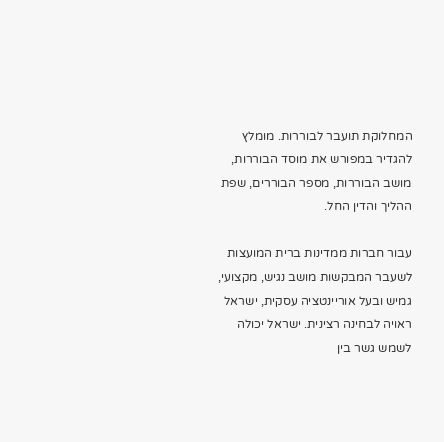המחלוקת תועבר לבוררות. מומלץ להגדיר במפורש את מוסד הבוררות, מושב הבוררות, מספר הבוררים, שפת ההליך והדין החל.

עבור חברות ממדינות ברית המועצות לשעבר המבקשות מושב נגיש, מקצועי, גמיש ובעל אוריינטציה עסקית, ישראל ראויה לבחינה רצינית. ישראל יכולה לשמש גשר בין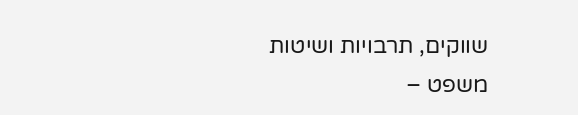שווקים, תרבויות ושיטות משפט –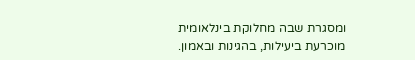ומסגרת שבה מחלוקת בינלאומית מוכרעת ביעילות, בהגינות ובאמון.